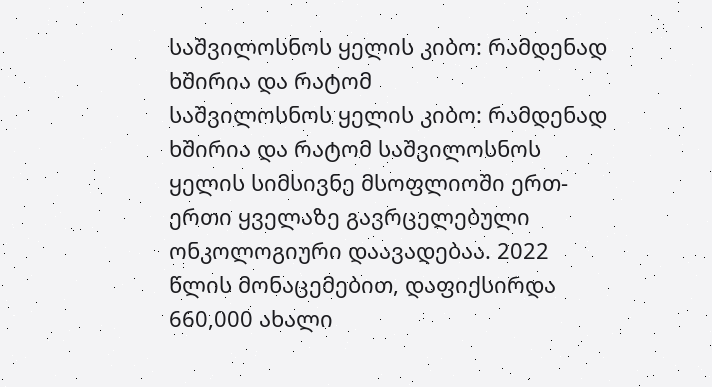საშვილოსნოს ყელის კიბო: რამდენად ხშირია და რატომ
საშვილოსნოს ყელის კიბო: რამდენად ხშირია და რატომ საშვილოსნოს ყელის სიმსივნე მსოფლიოში ერთ-ერთი ყველაზე გავრცელებული ონკოლოგიური დაავადებაა. 2022 წლის მონაცემებით, დაფიქსირდა 660,000 ახალი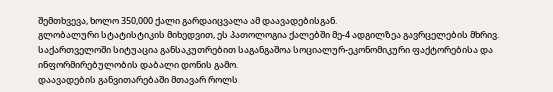შემთხვევა, ხოლო 350,000 ქალი გარდაიცვალა ამ დაავადებისგან.
გლობალური სტატისტიკის მიხედვით, ეს პათოლოგია ქალებში მე-4 ადგილზეა გავრცელების მხრივ. საქართველოში სიტუაცია განსაკუთრებით საგანგაშოა სოციალურ-ეკონომიკური ფაქტორებისა და ინფორმირებულობის დაბალი დონის გამო.
დაავადების განვითარებაში მთავარ როლს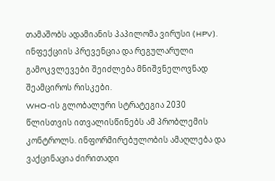თამაშობს ადამიანის პაპილომა ვირუსი (HPV). ინფექციის პრევენცია და რეგულარული გამოკვლევები შეიძლება მნიშვნელოვნად შეამციროს რისკები.
WHO-ის გლობალური სტრატეგია 2030 წლისთვის ითვალისწინებს ამ პრობლემის კონტროლს. ინფორმირებულობის ამაღლება და ვაქცინაცია ძირითადი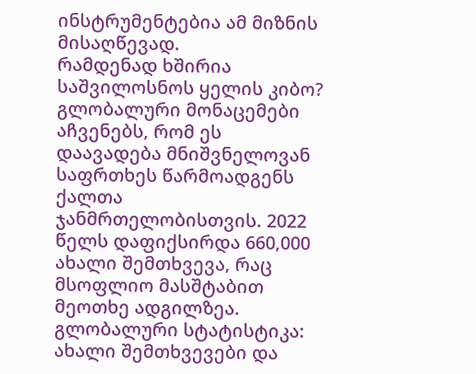ინსტრუმენტებია ამ მიზნის მისაღწევად.
რამდენად ხშირია საშვილოსნოს ყელის კიბო?
გლობალური მონაცემები აჩვენებს, რომ ეს დაავადება მნიშვნელოვან საფრთხეს წარმოადგენს ქალთა ჯანმრთელობისთვის. 2022 წელს დაფიქსირდა 660,000 ახალი შემთხვევა, რაც მსოფლიო მასშტაბით მეოთხე ადგილზეა.
გლობალური სტატისტიკა: ახალი შემთხვევები და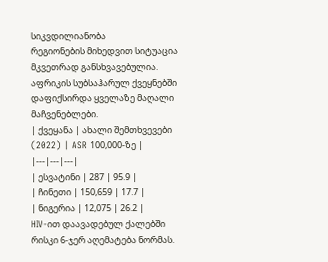სიკვდილიანობა
რეგიონების მიხედვით სიტუაცია მკვეთრად განსხვავებულია. აფრიკის სუბსაჰარულ ქვეყნებში დაფიქსირდა ყველაზე მაღალი მაჩვენებლები.
| ქვეყანა | ახალი შემთხვევები (2022) | ASR 100,000-ზე |
|---|---|---|
| ესვატინი | 287 | 95.9 |
| ჩინეთი | 150,659 | 17.7 |
| ნიგერია | 12,075 | 26.2 |
HIV-ით დაავადებულ ქალებში რისკი 6-ჯერ აღემატება ნორმას.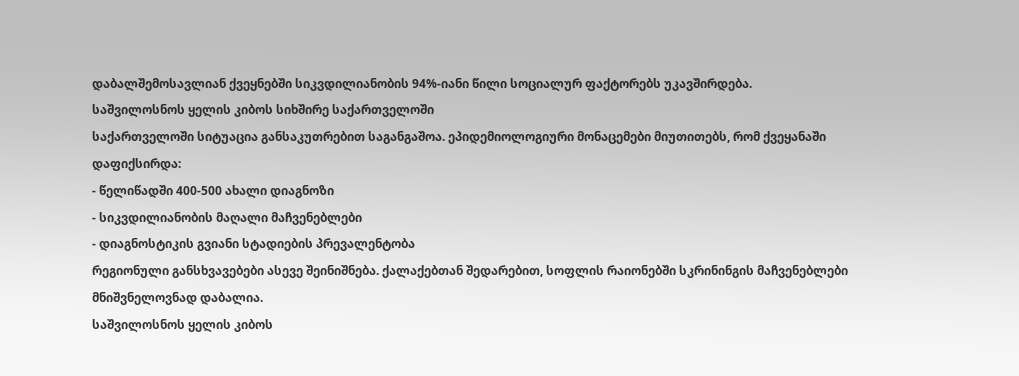დაბალშემოსავლიან ქვეყნებში სიკვდილიანობის 94%-იანი წილი სოციალურ ფაქტორებს უკავშირდება.
საშვილოსნოს ყელის კიბოს სიხშირე საქართველოში
საქართველოში სიტუაცია განსაკუთრებით საგანგაშოა. ეპიდემიოლოგიური მონაცემები მიუთითებს, რომ ქვეყანაში დაფიქსირდა:
- წელიწადში 400-500 ახალი დიაგნოზი
- სიკვდილიანობის მაღალი მაჩვენებლები
- დიაგნოსტიკის გვიანი სტადიების პრევალენტობა
რეგიონული განსხვავებები ასევე შეინიშნება. ქალაქებთან შედარებით, სოფლის რაიონებში სკრინინგის მაჩვენებლები მნიშვნელოვნად დაბალია.
საშვილოსნოს ყელის კიბოს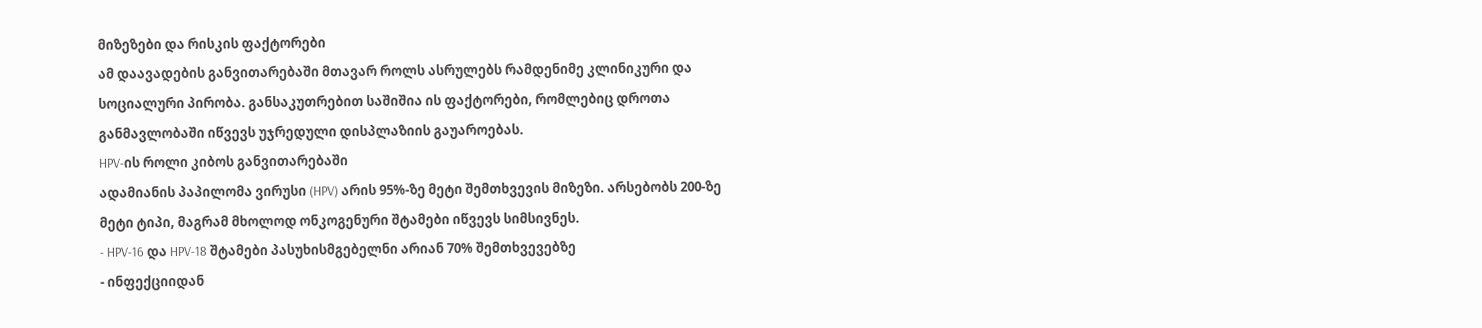მიზეზები და რისკის ფაქტორები
ამ დაავადების განვითარებაში მთავარ როლს ასრულებს რამდენიმე კლინიკური და სოციალური პირობა. განსაკუთრებით საშიშია ის ფაქტორები, რომლებიც დროთა განმავლობაში იწვევს უჯრედული დისპლაზიის გაუაროებას.
HPV-ის როლი კიბოს განვითარებაში
ადამიანის პაპილომა ვირუსი (HPV) არის 95%-ზე მეტი შემთხვევის მიზეზი. არსებობს 200-ზე მეტი ტიპი, მაგრამ მხოლოდ ონკოგენური შტამები იწვევს სიმსივნეს.
- HPV-16 და HPV-18 შტამები პასუხისმგებელნი არიან 70% შემთხვევებზე
- ინფექციიდან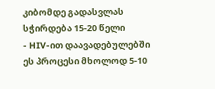კიბომდე გადასვლას სჭირდება 15-20 წელი
- HIV-ით დაავადებულებში ეს პროცესი მხოლოდ 5-10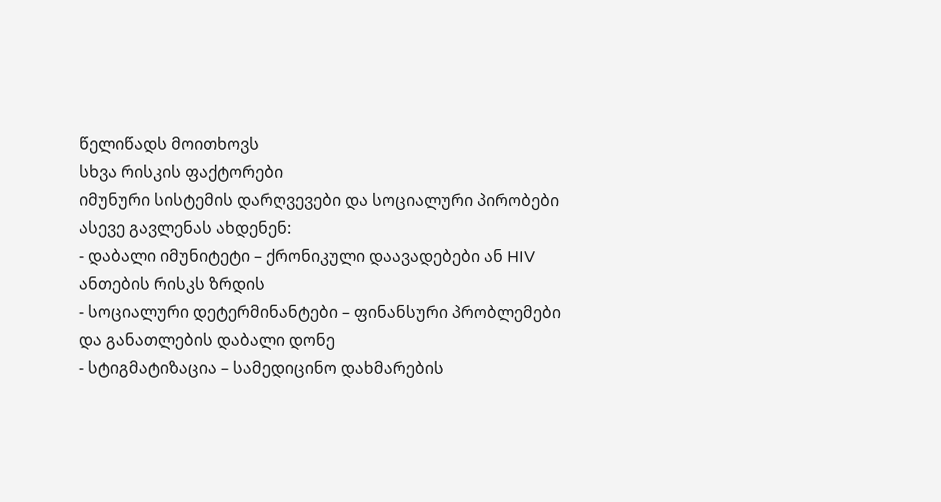წელიწადს მოითხოვს
სხვა რისკის ფაქტორები
იმუნური სისტემის დარღვევები და სოციალური პირობები ასევე გავლენას ახდენენ:
- დაბალი იმუნიტეტი – ქრონიკული დაავადებები ან HIV ანთების რისკს ზრდის
- სოციალური დეტერმინანტები – ფინანსური პრობლემები და განათლების დაბალი დონე
- სტიგმატიზაცია – სამედიცინო დახმარების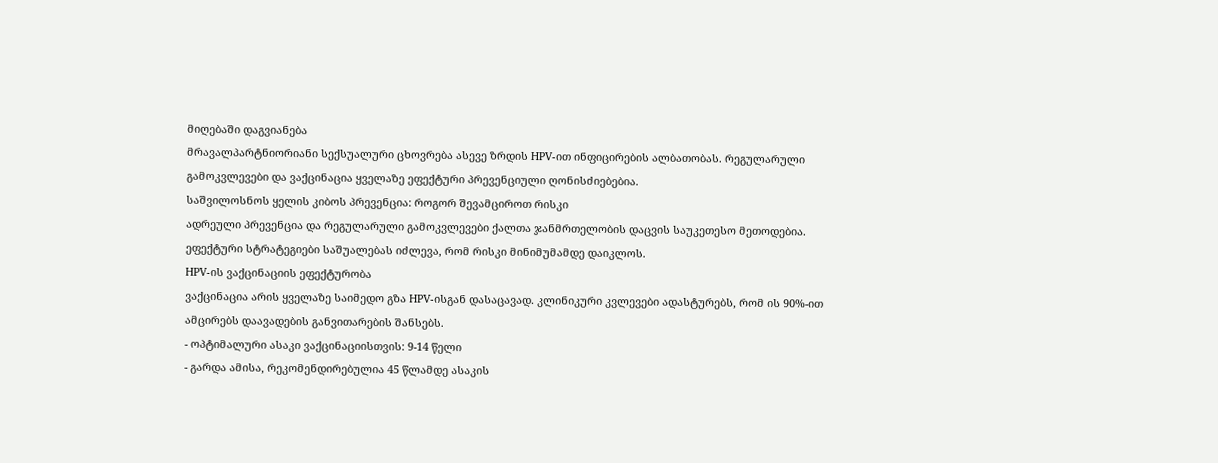მიღებაში დაგვიანება
მრავალპარტნიორიანი სექსუალური ცხოვრება ასევე ზრდის HPV-ით ინფიცირების ალბათობას. რეგულარული გამოკვლევები და ვაქცინაცია ყველაზე ეფექტური პრევენციული ღონისძიებებია.
საშვილოსნოს ყელის კიბოს პრევენცია: როგორ შევამციროთ რისკი
ადრეული პრევენცია და რეგულარული გამოკვლევები ქალთა ჯანმრთელობის დაცვის საუკეთესო მეთოდებია. ეფექტური სტრატეგიები საშუალებას იძლევა, რომ რისკი მინიმუმამდე დაიკლოს.
HPV-ის ვაქცინაციის ეფექტურობა
ვაქცინაცია არის ყველაზე საიმედო გზა HPV-ისგან დასაცავად. კლინიკური კვლევები ადასტურებს, რომ ის 90%-ით ამცირებს დაავადების განვითარების შანსებს.
- ოპტიმალური ასაკი ვაქცინაციისთვის: 9-14 წელი
- გარდა ამისა, რეკომენდირებულია 45 წლამდე ასაკის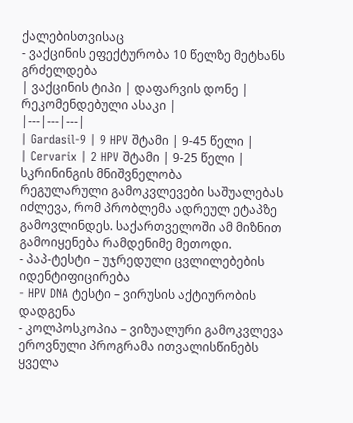ქალებისთვისაც
- ვაქცინის ეფექტურობა 10 წელზე მეტხანს გრძელდება
| ვაქცინის ტიპი | დაფარვის დონე | რეკომენდებული ასაკი |
|---|---|---|
| Gardasil-9 | 9 HPV შტამი | 9-45 წელი |
| Cervarix | 2 HPV შტამი | 9-25 წელი |
სკრინინგის მნიშვნელობა
რეგულარული გამოკვლევები საშუალებას იძლევა, რომ პრობლემა ადრეულ ეტაპზე გამოვლინდეს. საქართველოში ამ მიზნით გამოიყენება რამდენიმე მეთოდი.
- პაპ-ტესტი – უჯრედული ცვლილებების იდენტიფიცირება
- HPV DNA ტესტი – ვირუსის აქტიურობის დადგენა
- კოლპოსკოპია – ვიზუალური გამოკვლევა
ეროვნული პროგრამა ითვალისწინებს ყველა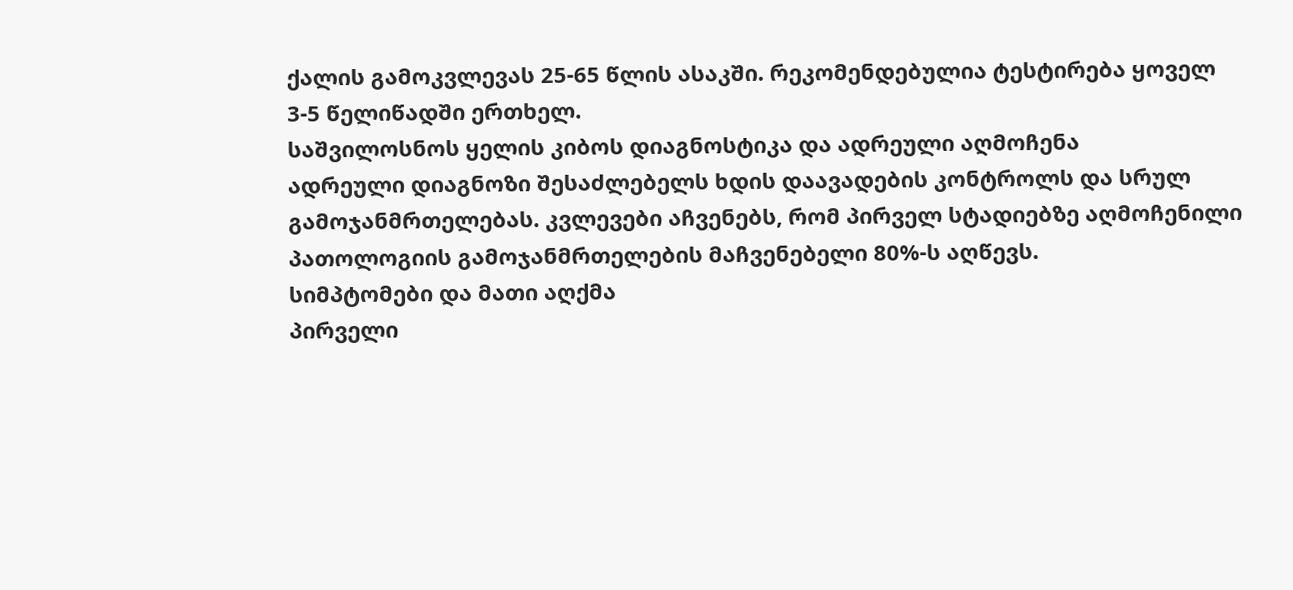ქალის გამოკვლევას 25-65 წლის ასაკში. რეკომენდებულია ტესტირება ყოველ 3-5 წელიწადში ერთხელ.
საშვილოსნოს ყელის კიბოს დიაგნოსტიკა და ადრეული აღმოჩენა
ადრეული დიაგნოზი შესაძლებელს ხდის დაავადების კონტროლს და სრულ გამოჯანმრთელებას. კვლევები აჩვენებს, რომ პირველ სტადიებზე აღმოჩენილი პათოლოგიის გამოჯანმრთელების მაჩვენებელი 80%-ს აღწევს.
სიმპტომები და მათი აღქმა
პირველი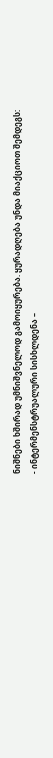ნიშნები ხშირად უმნიშვნელოდ გამოიყურება. ყურადღება უნდა მიაქციოთ შემდეგს:
- ინტერმენსტრუალური სისხლდენა –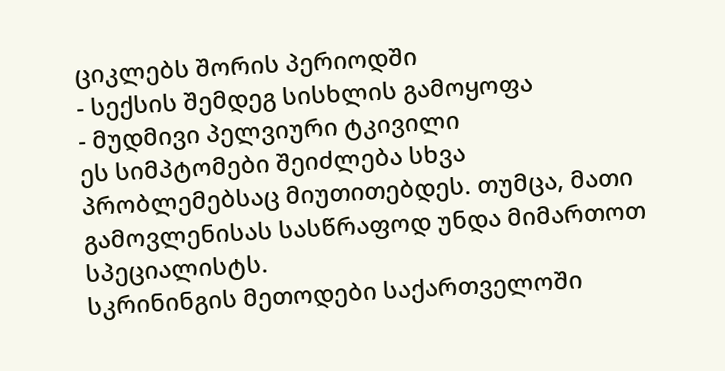ციკლებს შორის პერიოდში
- სექსის შემდეგ სისხლის გამოყოფა
- მუდმივი პელვიური ტკივილი
ეს სიმპტომები შეიძლება სხვა პრობლემებსაც მიუთითებდეს. თუმცა, მათი გამოვლენისას სასწრაფოდ უნდა მიმართოთ სპეციალისტს.
სკრინინგის მეთოდები საქართველოში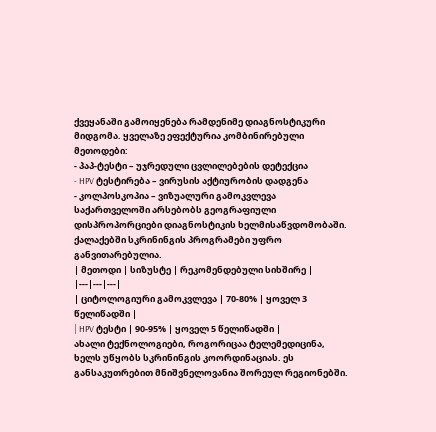ქვეყანაში გამოიყენება რამდენიმე დიაგნოსტიკური მიდგომა. ყველაზე ეფექტურია კომბინირებული მეთოდები:
- პაპ-ტესტი – უჯრედული ცვლილებების დეტექცია
- HPV ტესტირება – ვირუსის აქტიურობის დადგენა
- კოლპოსკოპია – ვიზუალური გამოკვლევა
საქართველოში არსებობს გეოგრაფიული დისპროპორციები დიაგნოსტიკის ხელმისაწვდომობაში. ქალაქებში სკრინინგის პროგრამები უფრო განვითარებულია.
| მეთოდი | სიზუსტე | რეკომენდებული სიხშირე |
|---|---|---|
| ციტოლოგიური გამოკვლევა | 70-80% | ყოველ 3 წელიწადში |
| HPV ტესტი | 90-95% | ყოველ 5 წელიწადში |
ახალი ტექნოლოგიები, როგორიცაა ტელემედიცინა, ხელს უწყობს სკრინინგის კოორდინაციას. ეს განსაკუთრებით მნიშვნელოვანია შორეულ რეგიონებში.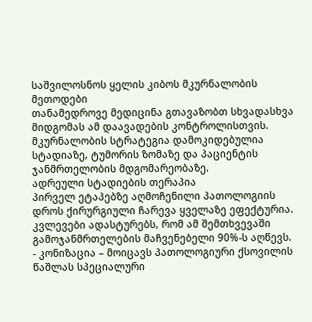საშვილოსნოს ყელის კიბოს მკურნალობის მეთოდები
თანამედროვე მედიცინა გთავაზობთ სხვადასხვა მიდგომას ამ დაავადების კონტროლისთვის. მკურნალობის სტრატეგია დამოკიდებულია სტადიაზე, ტუმორის ზომაზე და პაციენტის ჯანმრთელობის მდგომარეობაზე.
ადრეული სტადიების თერაპია
პირველ ეტაპებზე აღმოჩენილი პათოლოგიის დროს ქირურგიული ჩარევა ყველაზე ეფექტურია. კვლევები ადასტურებს, რომ ამ შემთხვევაში გამოჯანმრთელების მაჩვენებელი 90%-ს აღწევს.
- კონიზაცია – მოიცავს პათოლოგიური ქსოვილის წაშლას სპეციალური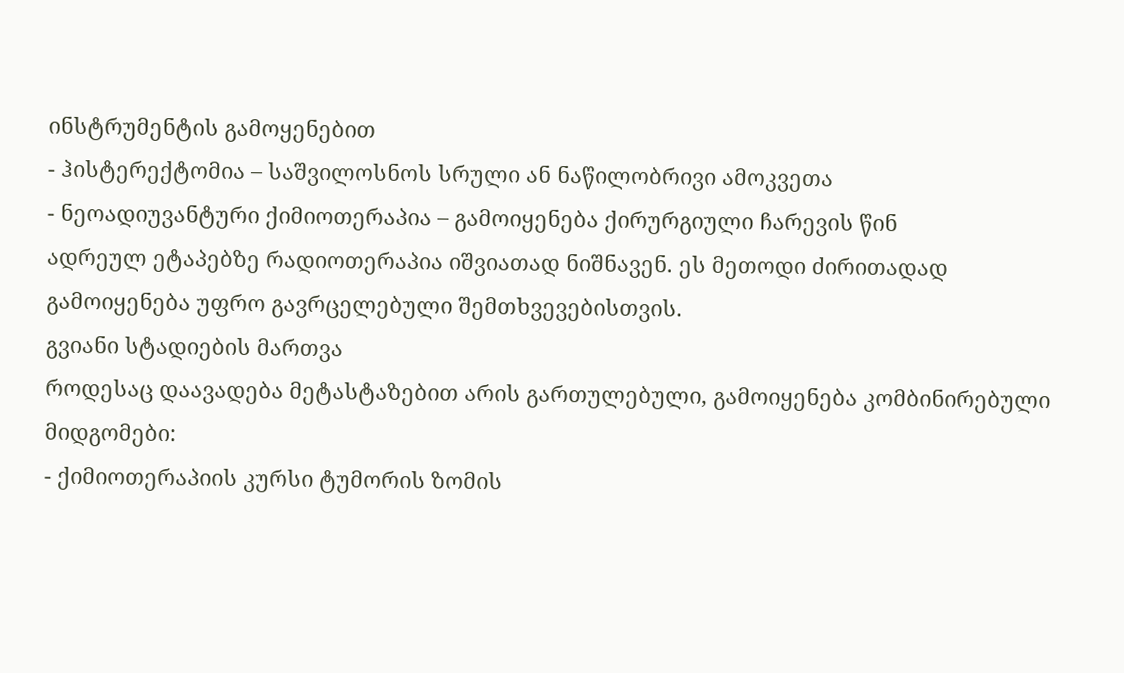ინსტრუმენტის გამოყენებით
- ჰისტერექტომია – საშვილოსნოს სრული ან ნაწილობრივი ამოკვეთა
- ნეოადიუვანტური ქიმიოთერაპია – გამოიყენება ქირურგიული ჩარევის წინ
ადრეულ ეტაპებზე რადიოთერაპია იშვიათად ნიშნავენ. ეს მეთოდი ძირითადად გამოიყენება უფრო გავრცელებული შემთხვევებისთვის.
გვიანი სტადიების მართვა
როდესაც დაავადება მეტასტაზებით არის გართულებული, გამოიყენება კომბინირებული მიდგომები:
- ქიმიოთერაპიის კურსი ტუმორის ზომის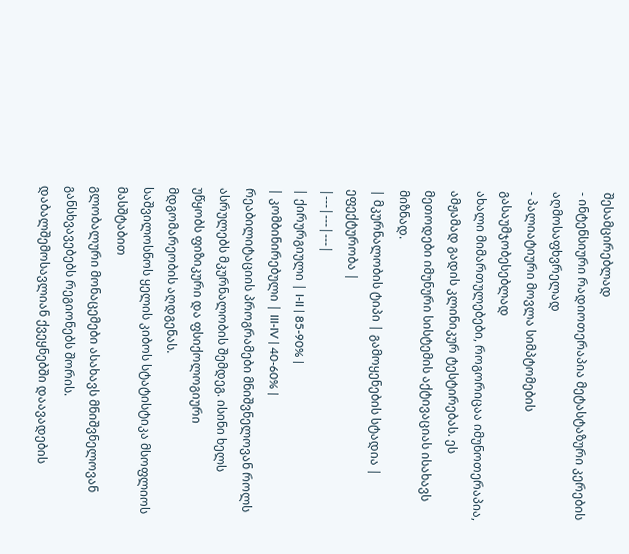შესამცირებლად
- ინტენსიური რადიოთერაპია მეტასტაზური კერების აღმოსაფხვრელად
- პალიატიური მოვლა სიმპტომების გასაუმჯობესებლად
ახალი მიმართულებები, როგორიცაა იმუნოთერაპია, ამჟამად გადის კლინიკურ ტესტირებას. ეს მეთოდები იმუნური სისტემის აქტივაციას ისახავს მიზნად.
| მკურნალობის ტიპი | გამოყენების სტადია | ეფექტურობა |
|---|---|---|
| ქირურგიული | I-II | 85-90% |
| კომბინირებული | III-IV | 40-60% |
რეაბილიტაციის პროგრამები მნიშვნელოვან როლს ასრულებს მკურნალობის შემდეგ. ისინი ხელს უწყობს ფიზიკური და ფსიქოლოგიური მდგომარეობის აღდგენას.
საშვილოსნოს ყელის კიბოს სტატისტიკა მსოფლიოს მასშტაბით
გლობალური მონაცემები ასახავს მნიშვნელოვან განსხვავებებს რეგიონებს შორის. დაბალშემოსავლიან ქვეყნებში დაავადების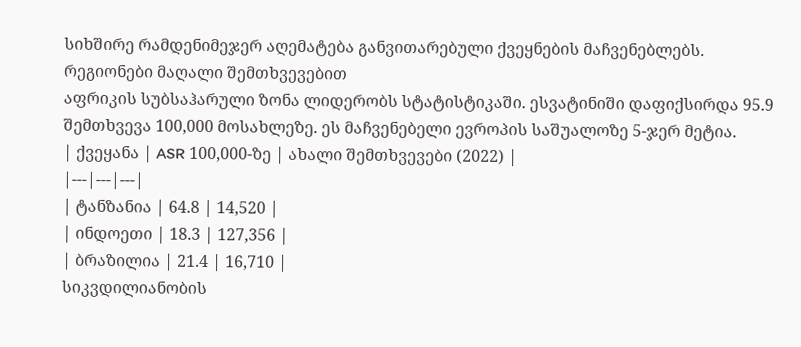სიხშირე რამდენიმეჯერ აღემატება განვითარებული ქვეყნების მაჩვენებლებს.
რეგიონები მაღალი შემთხვევებით
აფრიკის სუბსაჰარული ზონა ლიდერობს სტატისტიკაში. ესვატინიში დაფიქსირდა 95.9 შემთხვევა 100,000 მოსახლეზე. ეს მაჩვენებელი ევროპის საშუალოზე 5-ჯერ მეტია.
| ქვეყანა | ASR 100,000-ზე | ახალი შემთხვევები (2022) |
|---|---|---|
| ტანზანია | 64.8 | 14,520 |
| ინდოეთი | 18.3 | 127,356 |
| ბრაზილია | 21.4 | 16,710 |
სიკვდილიანობის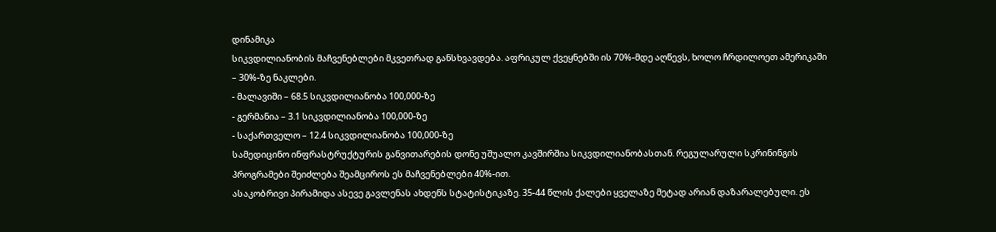დინამიკა
სიკვდილიანობის მაჩვენებლები მკვეთრად განსხვავდება. აფრიკულ ქვეყნებში ის 70%-მდე აღწევს, ხოლო ჩრდილოეთ ამერიკაში – 30%-ზე ნაკლები.
- მალავიში – 68.5 სიკვდილიანობა 100,000-ზე
- გერმანია – 3.1 სიკვდილიანობა 100,000-ზე
- საქართველო – 12.4 სიკვდილიანობა 100,000-ზე
სამედიცინო ინფრასტრუქტურის განვითარების დონე უშუალო კავშირშია სიკვდილიანობასთან. რეგულარული სკრინინგის პროგრამები შეიძლება შეამციროს ეს მაჩვენებლები 40%-ით.
ასაკობრივი პირამიდა ასევე გავლენას ახდენს სტატისტიკაზე. 35-44 წლის ქალები ყველაზე მეტად არიან დაზარალებული. ეს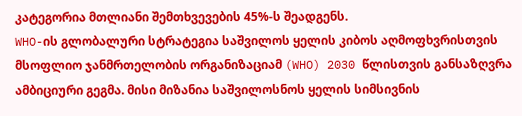კატეგორია მთლიანი შემთხვევების 45%-ს შეადგენს.
WHO-ის გლობალური სტრატეგია საშვილოს ყელის კიბოს აღმოფხვრისთვის
მსოფლიო ჯანმრთელობის ორგანიზაციამ (WHO) 2030 წლისთვის განსაზღვრა ამბიციური გეგმა. მისი მიზანია საშვილოსნოს ყელის სიმსივნის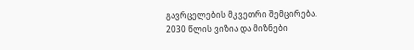გავრცელების მკვეთრი შემცირება.
2030 წლის ვიზია და მიზნები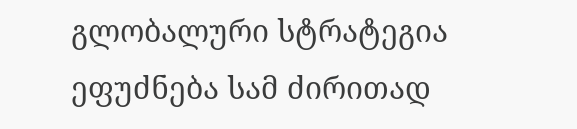გლობალური სტრატეგია ეფუძნება სამ ძირითად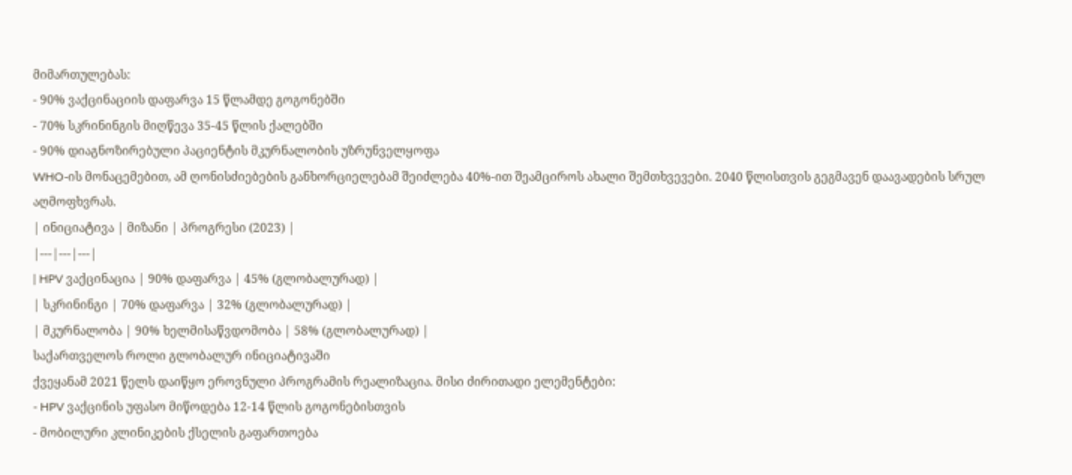მიმართულებას:
- 90% ვაქცინაციის დაფარვა 15 წლამდე გოგონებში
- 70% სკრინინგის მიღწევა 35-45 წლის ქალებში
- 90% დიაგნოზირებული პაციენტის მკურნალობის უზრუნველყოფა
WHO-ის მონაცემებით, ამ ღონისძიებების განხორციელებამ შეიძლება 40%-ით შეამციროს ახალი შემთხვევები. 2040 წლისთვის გეგმავენ დაავადების სრულ აღმოფხვრას.
| ინიციატივა | მიზანი | პროგრესი (2023) |
|---|---|---|
| HPV ვაქცინაცია | 90% დაფარვა | 45% (გლობალურად) |
| სკრინინგი | 70% დაფარვა | 32% (გლობალურად) |
| მკურნალობა | 90% ხელმისაწვდომობა | 58% (გლობალურად) |
საქართველოს როლი გლობალურ ინიციატივაში
ქვეყანამ 2021 წელს დაიწყო ეროვნული პროგრამის რეალიზაცია. მისი ძირითადი ელემენტები:
- HPV ვაქცინის უფასო მიწოდება 12-14 წლის გოგონებისთვის
- მობილური კლინიკების ქსელის გაფართოება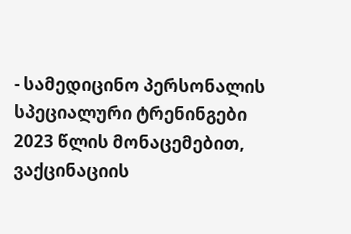- სამედიცინო პერსონალის სპეციალური ტრენინგები
2023 წლის მონაცემებით, ვაქცინაციის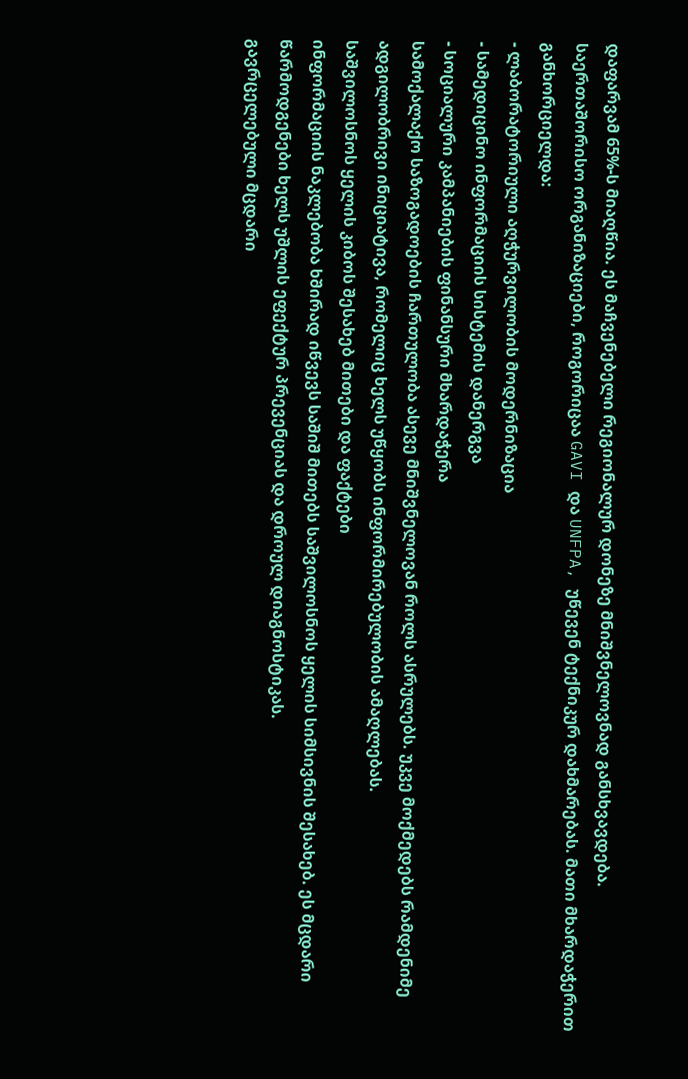დაფარვამ 65%-ს მიაღწია. ეს მაჩვენებელი რეგიონალურ დონეზე მნიშვნელოვნად განსხვავდება.
საერთაშორისო ორგანიზაციები, როგორიცაა GAVI და UNFPA, უწევენ ტექნიკურ დახმარებას. მათი მხარდაჭერით განხორციელდა:
- ლაბორატორიული აღჭურვილობის მოდერნიზაცია
- სამედიცინო ინფორმაციის სისტემის დანერგვა
- სოციალური კამპანიების ფინანსური მხარდაჭერა
სამოქალაქო საზოგადოების ჩართულობა ასევე მნიშვნელოვან როლს ასრულებს. უკვე მოქმედებს რამდენიმე ადგილობრივი ინიციატივა, რომელიც ხელს უწყობს ინფორმირებულობის ამაღლებას.
საშვილოსნოს ყელის კიბოს შესახებ მითები და ფაქტები
ინფორმაციის ნაკლებობა ხშირად იწვევს საშიშ მითებს საშვილოსნოს ყელის სიმსივნის შესახებ. ეს მცდარი წარმოდგენები ხელს უშლის ეფექტურ პრევენციას და დროულ დიაგნოსტიკას.
გავრცელებული მცდარი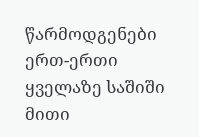წარმოდგენები
ერთ-ერთი ყველაზე საშიში მითი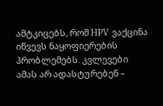ამტკიცებს, რომ HPV ვაქცინა იწვევს ნაყოფიერების პრობლემებს. კვლევები ამას არ ადასტურებენ –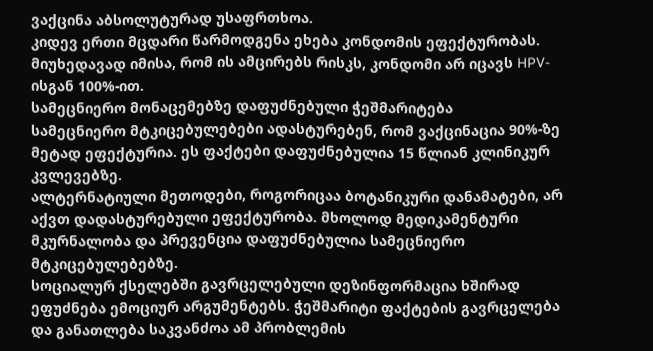ვაქცინა აბსოლუტურად უსაფრთხოა.
კიდევ ერთი მცდარი წარმოდგენა ეხება კონდომის ეფექტურობას. მიუხედავად იმისა, რომ ის ამცირებს რისკს, კონდომი არ იცავს HPV-ისგან 100%-ით.
სამეცნიერო მონაცემებზე დაფუძნებული ჭეშმარიტება
სამეცნიერო მტკიცებულებები ადასტურებენ, რომ ვაქცინაცია 90%-ზე მეტად ეფექტურია. ეს ფაქტები დაფუძნებულია 15 წლიან კლინიკურ კვლევებზე.
ალტერნატიული მეთოდები, როგორიცაა ბოტანიკური დანამატები, არ აქვთ დადასტურებული ეფექტურობა. მხოლოდ მედიკამენტური მკურნალობა და პრევენცია დაფუძნებულია სამეცნიერო მტკიცებულებებზე.
სოციალურ ქსელებში გავრცელებული დეზინფორმაცია ხშირად ეფუძნება ემოციურ არგუმენტებს. ჭეშმარიტი ფაქტების გავრცელება და განათლება საკვანძოა ამ პრობლემის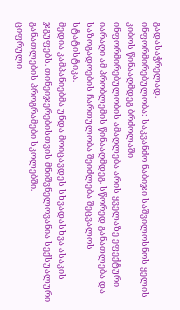გადასაჭრელად.
ინფორმირებულობა: საკვანძო ნაბიჯი საშვილოსნოს ყელის კიბოს წინააღმდეგ ბრძოლაში
ინფორმირებულობის ამაღლება არის ყველაზე ეფექტური იარაღი ამ პრობლემის წინააღმდეგ. სწორედ განათლება და საზოგადოების ჩართულობა შეიძლება შეცვალოს სტატისტიკა.
მედია კამპანიებმა უნდა მოიცავდეს სხვადასხვა ასაკის ჯგუფებს. თინეიჯერებისთვის მნიშვნელოვანია სექსუალური განათლების პროგრამები სკოლებში.
ციფრული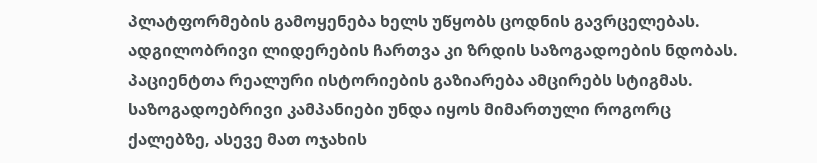პლატფორმების გამოყენება ხელს უწყობს ცოდნის გავრცელებას. ადგილობრივი ლიდერების ჩართვა კი ზრდის საზოგადოების ნდობას.
პაციენტთა რეალური ისტორიების გაზიარება ამცირებს სტიგმას. საზოგადოებრივი კამპანიები უნდა იყოს მიმართული როგორც ქალებზე, ასევე მათ ოჯახის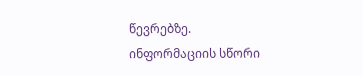წევრებზე.
ინფორმაციის სწორი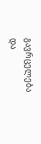გავრცელება და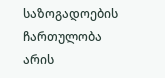საზოგადოების ჩართულობა არის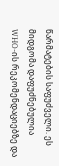წარმატების საფუძველი. ეს მიდგომა დაფუძნებულია WHO-ის რეკომენდაციებზე და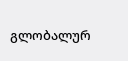გლობალურ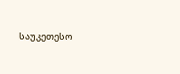საუკეთესო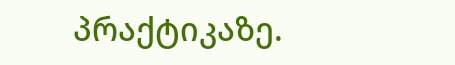პრაქტიკაზე.